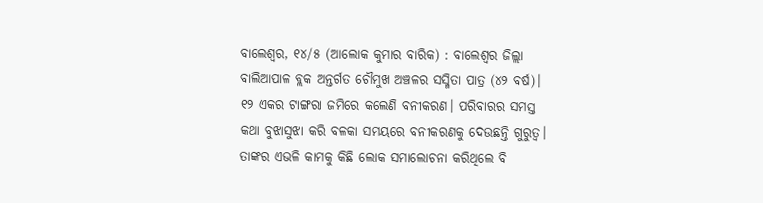ବାଲେଶ୍ଵର, ୧୪/୫ (ଆଲୋକ କୁମାର ବାରିକ) : ବାଲେଶ୍ଵର ଜିଲ୍ଲା ବାଲିଆପାଳ ବ୍ଲକ ଅନ୍ତର୍ଗତ ଚୌମୁଖ ଅଞ୍ଚଳର ସସ୍ମିତା ପାତ୍ର (୪୨ ବର୍ଷ)। ୧୨ ଏକର ଟାଙ୍ଗରା ଜମିରେ କଲେଣି ବନୀକରଣ। ପରିବାରର ସମସ୍ତ କଥା ବୁଝାସୁଝା କରି ବଳକା ସମୟରେ ବନୀକରଣକୁ ଦେଉଛନ୍ତି ଗୁରୁତ୍ଵ। ତାଙ୍କର ଏଭଳି କାମକୁ କିଛି ଲୋକ ସମାଲୋଚନା କରିଥିଲେ ବି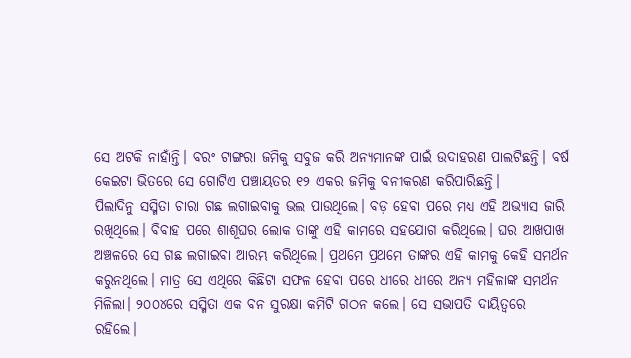ସେ ଅଟକି ନାହାଁନ୍ତି। ବରଂ ଟାଙ୍ଗରା ଜମିକୁ ସବୁଜ କରି ଅନ୍ୟମାନଙ୍କ ପାଇଁ ଉଦାହରଣ ପାଲଟିଛନ୍ତି। ବର୍ଷ କେଇଟା ଭିତରେ ସେ ଗୋଟିଏ ପଞ୍ଚାୟତର ୧୨ ଏକର ଜମିକୁ ବନୀକରଣ କରିପାରିଛନ୍ତି।
ପିଲାଦିନୁ ସସ୍ମିତା ଚାରା ଗଛ ଲଗାଇବାକୁ ଭଲ ପାଉଥିଲେ। ବଡ଼ ହେବା ପରେ ମଧ୍ୟ ଏହି ଅଭ୍ୟାସ ଜାରି ରଖିଥିଲେ। ବିବାହ ପରେ ଶାଶୂଘର ଲୋକ ତାଙ୍କୁ ଏହି କାମରେ ସହଯୋଗ କରିଥିଲେ। ଘର ଆଖପାଖ ଅଞ୍ଚଳରେ ସେ ଗଛ ଲଗାଇବା ଆରମ୍ଭ କରିଥିଲେ। ପ୍ରଥମେ ପ୍ରଥମେ ତାଙ୍କର ଏହି କାମକୁ କେହି ସମର୍ଥନ କରୁନଥିଲେ। ମାତ୍ର ସେ ଏଥିରେ କିଛିଟା ସଫଳ ହେବା ପରେ ଧୀରେ ଧୀରେ ଅନ୍ୟ ମହିଳାଙ୍କ ସମର୍ଥନ ମିଳିଲା। ୨୦୦୪ରେ ସସ୍ମିତା ଏକ ବନ ସୁରକ୍ଷା କମିଟି ଗଠନ କଲେ। ସେ ସଭାପତି ଦାୟିତ୍ଵରେ ରହିଲେ।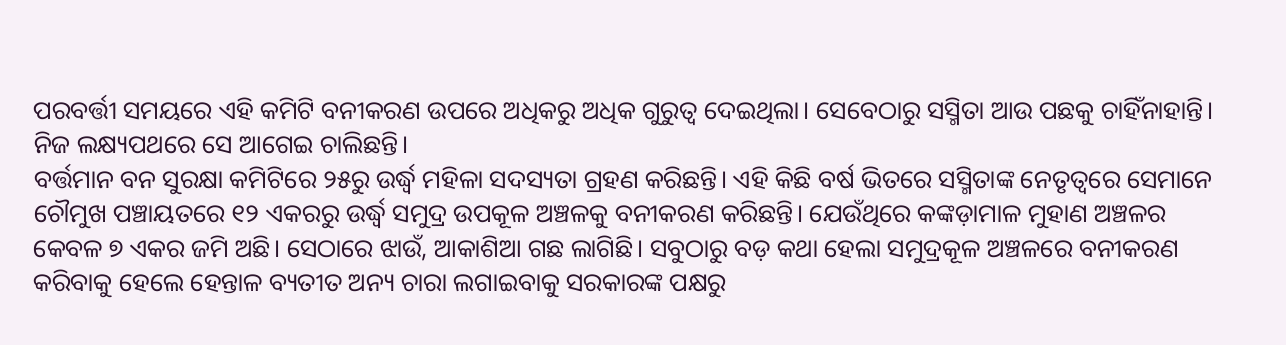ପରବର୍ତ୍ତୀ ସମୟରେ ଏହି କମିଟି ବନୀକରଣ ଉପରେ ଅଧିକରୁ ଅଧିକ ଗୁରୁତ୍ୱ ଦେଇଥିଲା। ସେବେଠାରୁ ସସ୍ମିତା ଆଉ ପଛକୁ ଚାହିଁନାହାନ୍ତି। ନିଜ ଲକ୍ଷ୍ୟପଥରେ ସେ ଆଗେଇ ଚାଲିଛନ୍ତି।
ବର୍ତ୍ତମାନ ବନ ସୁରକ୍ଷା କମିଟିରେ ୨୫ରୁ ଉର୍ଦ୍ଧ୍ଵ ମହିଳା ସଦସ୍ୟତା ଗ୍ରହଣ କରିଛନ୍ତି। ଏହି କିଛି ବର୍ଷ ଭିତରେ ସସ୍ମିତାଙ୍କ ନେତୃତ୍ୱରେ ସେମାନେ ଚୌମୁଖ ପଞ୍ଚାୟତରେ ୧୨ ଏକରରୁ ଉର୍ଦ୍ଧ୍ଵ ସମୁଦ୍ର ଉପକୂଳ ଅଞ୍ଚଳକୁ ବନୀକରଣ କରିଛନ୍ତି। ଯେଉଁଥିରେ କଙ୍କଡ଼ାମାଳ ମୁହାଣ ଅଞ୍ଚଳର କେବଳ ୭ ଏକର ଜମି ଅଛି। ସେଠାରେ ଝାଉଁ, ଆକାଶିଆ ଗଛ ଲାଗିଛି। ସବୁଠାରୁ ବଡ଼ କଥା ହେଲା ସମୁଦ୍ରକୂଳ ଅଞ୍ଚଳରେ ବନୀକରଣ କରିବାକୁ ହେଲେ ହେନ୍ତାଳ ବ୍ୟତୀତ ଅନ୍ୟ ଚାରା ଲଗାଇବାକୁ ସରକାରଙ୍କ ପକ୍ଷରୁ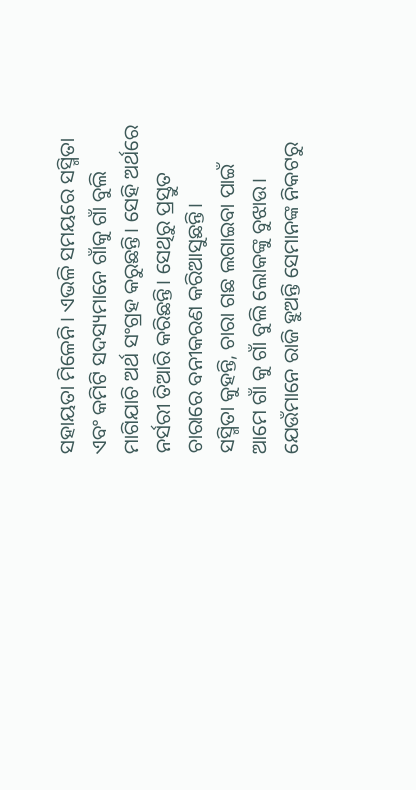ସହାୟତା ମିଳେନି। ଏଭଳି ସମୟରେ ସସ୍ମିତା ଏବଂ କମିଟି ସଦସ୍ୟମାନେ ଗାଁକୁ ଗାଁ ବୁଲି ମାଗିଯାଚି ଅର୍ଥ ସଂଗ୍ରହ କରୁଛନ୍ତି। ସେହି ଅର୍ଥରେ ନର୍ସରୀ ତିଆରି କରିଛନ୍ତି। ସେଥିରୁ ପ୍ରସ୍ତୁତ ଚାରାରେ ବନୀକରଣ କରିଆସୁଛନ୍ତି।
ସସ୍ମିତା କୁହନ୍ତି, ଚାରା ଗଛ ଲଗାଇବା ପାଇଁ ଆମେ ଗାଁ କୁ ଗାଁ ବୁଲି ଲୋକଙ୍କୁ ବୁଝାଉ। ଯେଉଁମାନେ ରାଜି ହୁଅନ୍ତି ସେମାନଙ୍କ ନିକଟରୁ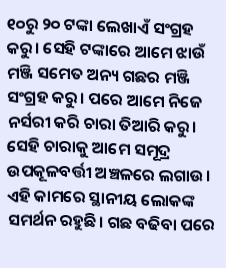୧୦ରୁ ୨୦ ଟଙ୍କା ଲେଖାଏଁ ସଂଗ୍ରହ କରୁ। ସେହି ଟଙ୍କାରେ ଆମେ ଝାଉଁ ମଞ୍ଜି ସମେତ ଅନ୍ୟ ଗଛର ମଞ୍ଜି ସଂଗ୍ରହ କରୁ। ପରେ ଆମେ ନିଜେ ନର୍ସରୀ କରି ଚାରା ତିଆରି କରୁ। ସେହି ଚାରାକୁ ଆମେ ସମୂଦ୍ର ଉପକୂଳବର୍ତ୍ତୀ ଅଞ୍ଚଳରେ ଲଗାଉ। ଏହି କାମରେ ସ୍ଥାନୀୟ ଲୋକଙ୍କ ସମର୍ଥନ ରହୁଛି। ଗଛ ବଢିବା ପରେ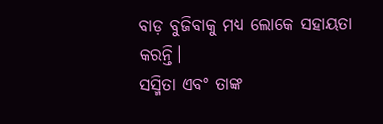ବାଡ଼ ବୁଜିବାକୁ ମଧ୍ୟ ଲୋକେ ସହାୟତା କରନ୍ତି।
ସସ୍ମିତା ଏବଂ ତାଙ୍କ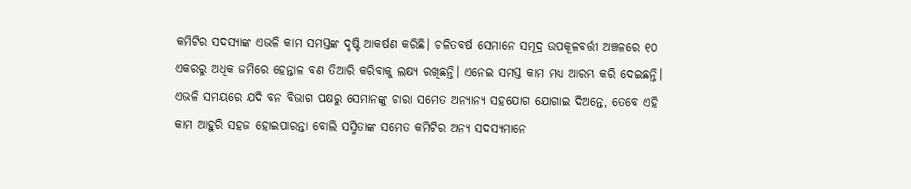କମିଟିର ସଦସ୍ୟାଙ୍କ ଏଭଳି କାମ ସମସ୍ତଙ୍କ ଦୃଷ୍ଟି ଆକର୍ଷଣ କରିଛି। ଚଳିତବର୍ଷ ସେମାନେ ସମୂଦ୍ର ଉପକୂଳବର୍ତ୍ତୀ ଅଞ୍ଚଳରେ ୧୦ ଏକରରୁ ଅଧିକ ଜମିରେ ହେନ୍ତାଳ ବଣ ତିଆରି କରିବାକୁ ଲକ୍ଷ୍ୟ ରଖିଛନ୍ତି। ଏନେଇ ସମସ୍ତ କାମ ମଧ୍ୟ ଆରମ୍ଭ କରି ଦେଇଛନ୍ତି। ଏଭଳି ସମୟରେ ଯଦି ବନ ବିଭାଗ ପକ୍ଷରୁ ସେମାନଙ୍କୁ ଚାରା ସମେତ ଅନ୍ୟାନ୍ୟ ସହଯୋଗ ଯୋଗାଇ ଦିଅନ୍ତେ, ତେବେ ଏହି କାମ ଆହୁରି ସହଜ ହୋଇପାରନ୍ତା ବୋଲି ସସ୍ମିତାଙ୍କ ସମେତ କମିଟିର ଅନ୍ୟ ସଦସ୍ୟମାନେ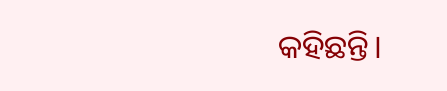କହିଛନ୍ତି।